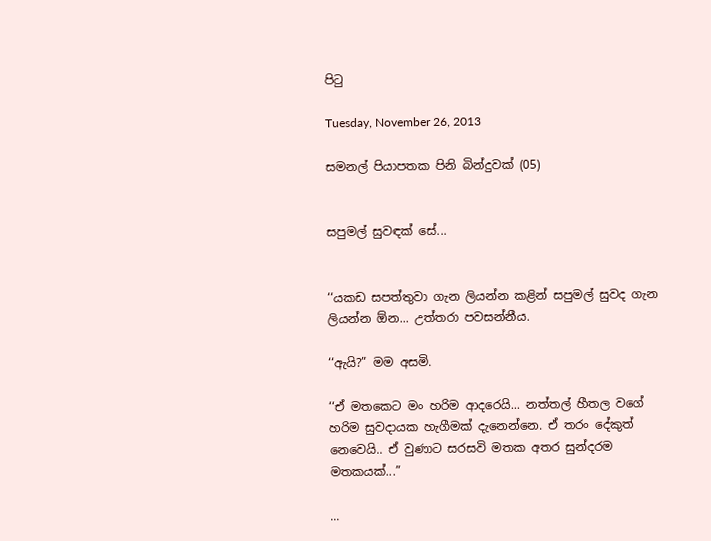පිටු

Tuesday, November 26, 2013

සමනල් පියාපතක පිනි බින්දුවක් (05)


සපුමල් සුවඳක් සේ...


‘‘යකඩ සපත්තුවා ගැන ලියන්න කළින් සපුමල් සුවද ගැන ලියන්න ඕන... උත්තරා පවසන්නීය.

‘‘ඇයි?” මම අසමි.

‘‘ඒ මතකෙට මං හරිම ආදරෙයි... නත්තල් හීතල වගේ හරිම සුවදායක හැගීමක් දැනෙන්නෙ. ඒ තරං දේකුත් නෙවෙයි.. ඒ වුණාට සරසවි මතක අතර සුන්දරම මතකයක්...”

...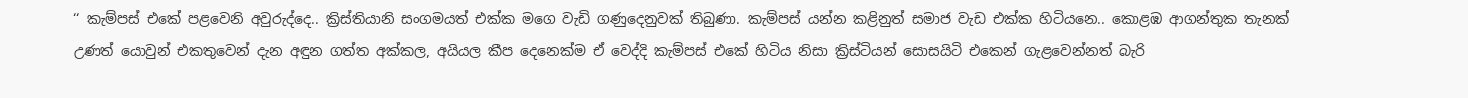‘‘ කැම්පස් එකේ පළවෙනි අවුරුද්දෙ.. ක්‍රිස්තියානි සංගමයත් එක්ක මගෙ වැඩි ගණුදෙනුවක් තිබුණා. කැම්පස් යන්න කළිනුත් සමාජ වැඩ එක්ක හිටියනෙ.. කොළඹ ආගන්තුක තැනක් උණත් යොවුන් එකතුවෙන් දැන අඳුන ගත්ත අක්කල, අයියල කීප දෙනෙක්ම ඒ වෙද්දි කැම්පස් එකේ හිටිය නිසා ක්‍රිස්ටියන් සොසයිටි එකෙන් ගැළවෙන්නත් බැරි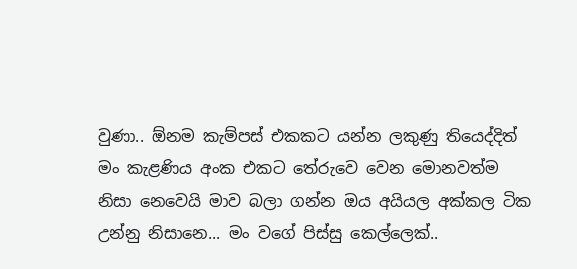වුණා.. ඕනම කැම්පස් එකකට යන්න ලකුණු තියෙද්දිත් මං කැළණිය අංක එකට තේරුවෙ වෙන මොනවත්ම නිසා නෙවෙයි මාව බලා ගන්න ඔය අයියල අක්කල ටික උන්නු නිසානෙ... මං වගේ පිස්සු කෙල්ලෙක්..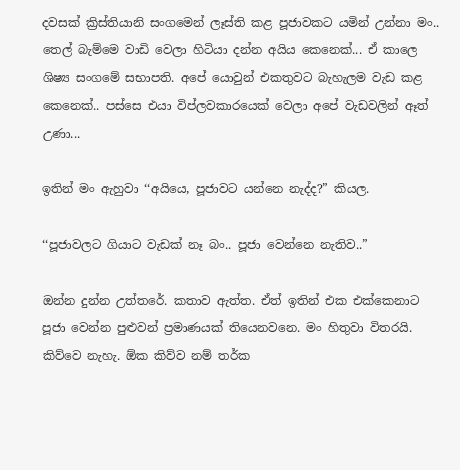දවසක් ක්‍රිස්තියානි සංගමෙන් ලෑස්ති කළ පූජාවකට යමින් උන්නා මං.. තෙල් බැම්මෙ වාඩි වෙලා හිටියා දන්න අයිය කෙනෙක්... ඒ කාලෙ ශිෂ්‍ය සංගමේ සභාපති. අපේ යොවුන් එකතුවට බැහැලම වැඩ කළ කෙනෙක්.. පස්සෙ එයා විප්ලවකාරයෙක් වෙලා අපේ වැඩවලින් ඈත් උණා...

ඉතින් මං ඇහුවා ‘‘අයියෙ, පූජාවට යන්නෙ නැද්ද?” කියල.

‘‘පූජාවලට ගියාට වැඩක් නෑ බං.. පූජා වෙන්නෙ නැතිව..”

ඔන්න දුන්න උත්තරේ. කතාව ඇත්ත. ඒත් ඉතින් එක එක්කෙනාට පූජා වෙන්න පුළුවන් ප්‍රමාණයක් තියෙනවනෙ. මං හිතුවා විතරයි. කිව්වෙ නැහැ. ඕක කිව්ව නම් තර්ක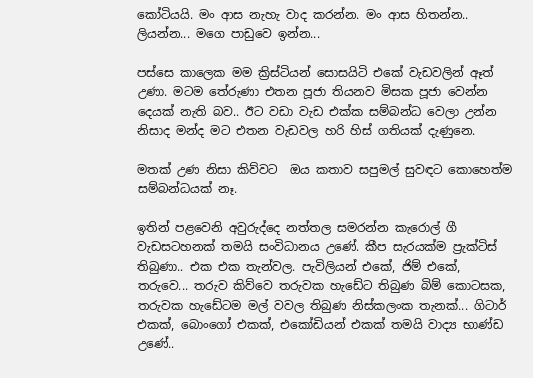කෝටියයි. මං ආස නැහැ වාද කරන්න. මං ආස හිතන්න.. ලියන්න... මගෙ පාඩුවෙ ඉන්න...

පස්සෙ කාලෙක මම ක්‍රිස්ටියන් සොසයිටි එකේ වැඩවලින් ඈත් උණා. මටම තේරුණා එතන පූජා තියනව මිසක පූජා වෙන්න දෙයක් නැති බව.. ඊට වඩා වැඩ එක්ක සම්බන්ධ වෙලා උන්න නිසාද මන්ද මට එතන වැඩවල හරි හිස් ගතියක් දැණුනෙ.

මතක් උණ නිසා කිව්වට  ඔය කතාව සපුමල් සුවඳට කොහෙත්ම සම්බන්ධයක් නෑ.

ඉතින් පළවෙනි අවුරුද්දෙ නත්තල සමරන්න කැරොල් ගී වැඩසටහනක් තමයි සංවිධානය උණේ. කීප සැරයක්ම ප්‍රැක්ටිස් තිබුණා.. එක එක තැන්වල. පැවිලියන් එකේ, ජිම් එකේ, තරුවෙ... තරුව කිව්වෙ තරුවක හැඩේට තිබුණ බිම් කොටසක, තරුවක හැඩේටම මල් වවල තිබුණ නිස්කලංක තැනක්... ගිටාර් එකක්, බොංගෝ එකක්, එකෝඩියන් එකක් තමයි වාද්‍ය භාණ්ඩ උණේ..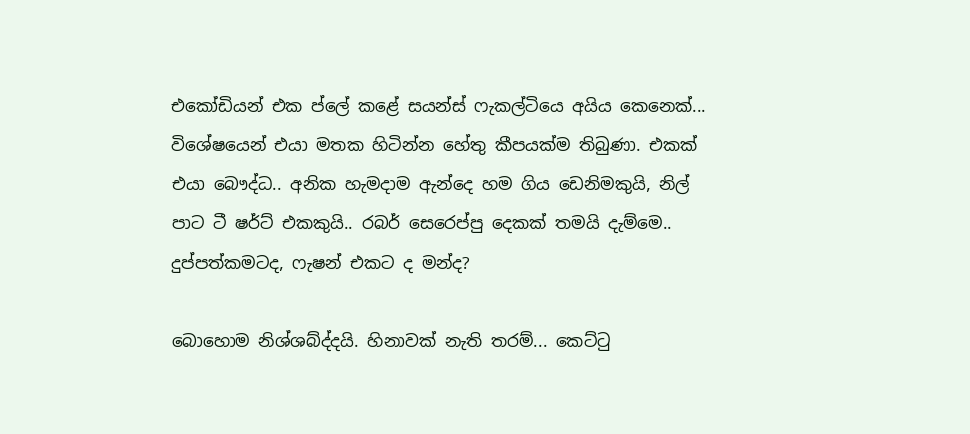එකෝඩියන් එක ප්ලේ කළේ සයන්ස් ෆැකල්ටියෙ අයිය කෙනෙක්... විශේෂයෙන් එයා මතක හිටින්න හේතු කීපයක්ම තිබුණා. එකක් එයා බෞද්ධ.. අනික හැමදාම ඇන්දෙ හම ගිය ඩෙනිමකුයි, නිල් පාට ටී ෂර්ට් එකකුයි.. රබර් සෙරෙප්පු දෙකක් තමයි දැම්මෙ.. දුප්පත්කමටද, ෆැෂන් එකට ද මන්ද?

බොහොම නිශ්ශබ්ද්දයි. හිනාවක් නැති තරම්... කෙට්ටු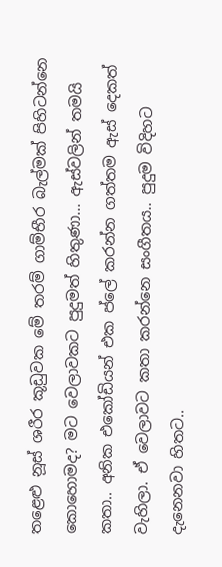තළෙළු නූස් ශරීර කූඩුවක මේ තරම් ගාම්භීර බැල්මක් පිහිටන්නෙ කොහොමද? මට වෙලාවකට පුදුමත් හිතුණා... ඇස්වලින් තමයි කතා.. අනික එකෝඩියන් එක ප්ලේ කරන්න ගත්තම ඇස් දෙකත් වැහිලා. ඒ වෙලාවට කතා කරන්නෙ සංගීතය.. පුදුම විදිහට දැනෙනවා හිතට..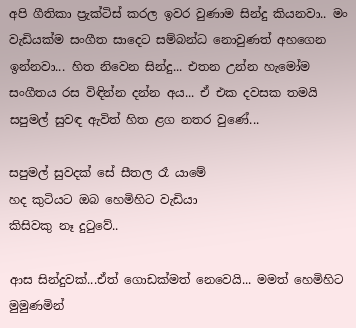අපි ගීතිකා ප්‍රැක්ටිස් කරල ඉවර වුණාම සින්දු කියනවා.. මං වැඩියක්ම සංගීත සාදෙට සම්බන්ධ නොවුණත් අහගෙන ඉන්නවා... හිත නිවෙන සින්දු... එතන උන්න හැමෝම සංගීතය රස විඳින්න දන්න අය... ඒ එක දවසක තමයි සපුමල් සුවඳ ඇවිත් හිත ළග නතර වුණේ...

සපුමල් සුවදක් සේ සීතල රෑ යාමේ
හද කුටියට ඔබ හෙමිහිට වැඩියා
කිසිවකු නෑ දුටුවේ..

ආස සින්දුවක්...ඒත් ගොඩක්මත් නෙවෙයි... මමත් හෙමිහිට මුමුණමින්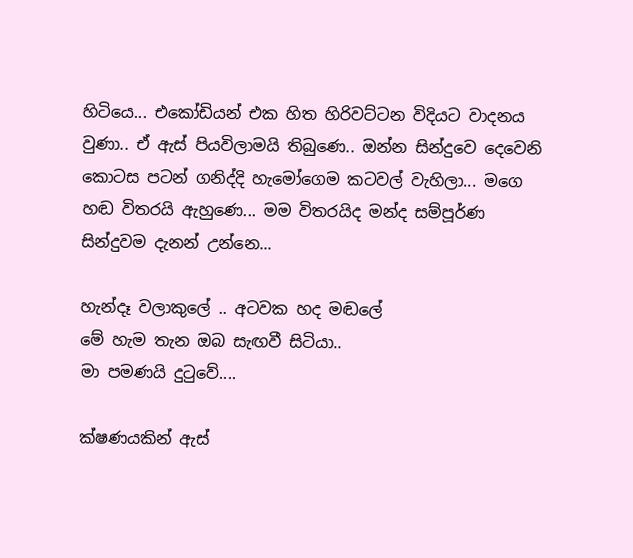හිටියෙ... එකෝඩියන් එක හිත හිරිවට්ටන විදියට වාදනය වුණා.. ඒ ඇස් පියවිලාමයි තිබුණෙ.. ඔන්න සින්දුවෙ දෙවෙනි කොටස පටන් ගනිද්දි හැමෝගෙම කටවල් වැහිලා... මගෙ හඬ විතරයි ඇහුණෙ... මම විතරයිද මන්ද සම්පූර්ණ සින්දුවම දැනන් උන්නෙ...

හැන්දෑ වලාකුලේ .. අටවක හද මඬලේ
මේ හැම තැන ඔබ සැඟවී සිටියා..
මා පමණයි දුටුවේ....

ක්ෂණයකින් ඇස්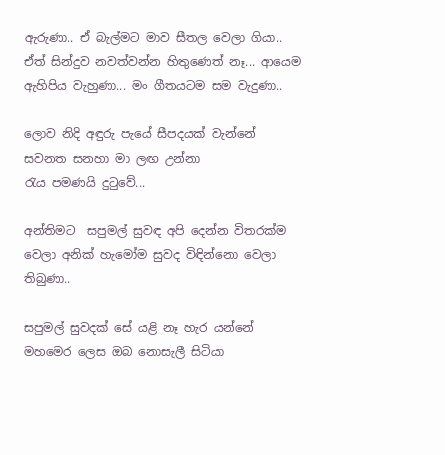ඇරුණා.. ඒ බැල්මට මාව සීතල වෙලා ගියා.. ඒත් සින්දුව නවත්වන්න හිතුණෙත් නෑ... ආයෙම ඇහිපිය වැහුණා... මං ගීතයටම සම වැදුණා..

ලොව නිදි අඳුරු පැයේ සීපදයක් වැන්නේ
සවනත සනහා මා ලඟ උන්නා
රැය පමණයි දුටුවේ...

අන්තිමට  සපුමල් සුවඳ අපි දෙන්න විතරක්ම වෙලා අනික් හැමෝම සුවද විඳින්නො වෙලා තිබුණා..

සපුමල් සුවදක් සේ යළි නෑ හැර යන්නේ
මහමෙර ලෙස ඔබ නොසැලී සිටියා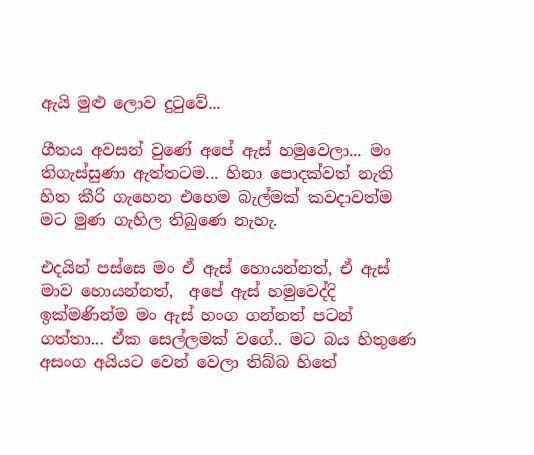ඇයි මුළු ලොව දුටුවේ...

ගීතය අවසන් වුණේ අපේ ඇස් හමුවෙලා... මං තිගැස්සුණා ඇත්තටම... හිනා පොදක්වත් නැති හිත කීරි ගැහෙන එහෙම බැල්මක් කවදාවත්ම මට මුණ ගැහිල තිබුණෙ නැහැ.

එදයින් පස්සෙ මං ඒ ඇස් හොයන්නත්, ඒ ඇස් මාව හොයන්නත්,  අපේ ඇස් හමුවෙද්දි ඉක්මණින්ම මං ඇස් හංග ගන්නත් පටන් ගත්තා... ඒක සෙල්ලමක් වගේ.. මට බය හිතුණෙ අසංග අයියට වෙන් වෙලා තිබ්බ හිතේ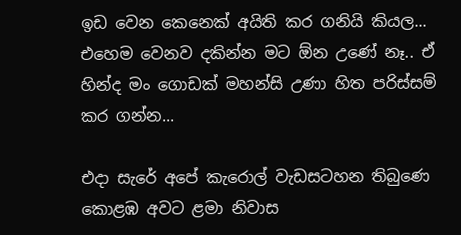ඉඩ වෙන කෙනෙක් අයිති කර ගනියි කියල... එහෙම වෙනව දකින්න මට ඕන උණේ නෑ.. ඒ හින්ද මං ගොඩක් මහන්සි උණා හිත පරිස්සම් කර ගන්න...

එදා සැරේ අපේ කැරොල් වැඩසටහන තිබුණෙ කොළඹ අවට ළමා නිවාස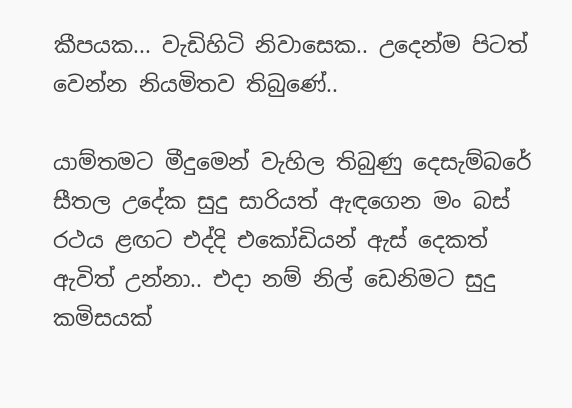කීපයක... වැඩිහිටි නිවාසෙක.. උදෙන්ම පිටත් වෙන්න නියමිතව තිබුණේ..

යාම්තමට මීදුමෙන් වැහිල තිබුණු දෙසැම්බරේ සීතල උදේක සුදු සාරියත් ඇඳගෙන මං බස් රථය ළඟට එද්දි එකෝඩියන් ඇස් දෙකත් ඇවිත් උන්නා.. එදා නම් නිල් ඩෙනිමට සුදු කමිසයක්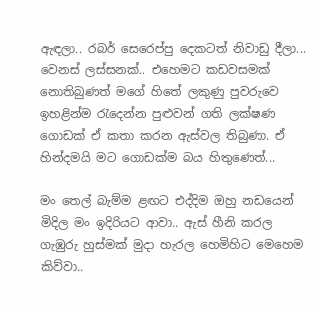ඇඳලා.. රබර් සෙරෙප්පු දෙකටත් නිවාඩු දීලා... වෙනස් ලස්සනක්.. එහෙමට කඩවසමක් නොතිබුණත් මගේ හිතේ ලකුණු පුවරුවෙ ඉහළින්ම රැ‍දෙන්න පුළුවන් ගති ලක්ෂණ ගොඩක් ඒ කතා කරන ඇස්වල තිබුණා. ඒ හින්දමයි මට ගොඩක්ම බය හිතුණෙත්...

මං තෙල් බැම්ම ළඟට එද්දිම ඔහු නඩයෙන් මිදිල මං ඉදිරියට ආවා.. ඇස් හීනි කරල ගැඹුරු හුස්මක් මුදා හැරල හෙමිහිට මෙහෙම කිව්වා..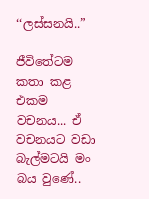‘‘ලස්සනයි..”

ජීවිතේටම කතා කළ එකම වචනය... ඒ වචනයට වඩා බැල්මටයි මං බය වුණේ..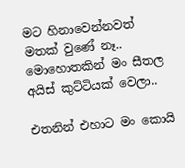මට හිනාවෙන්නවත් මතක් වුණේ නෑ.. මොහොතකින් මං සීතල අයිස් කුට්ටියක් වෙලා..

එතනින් එහාට මං කොයි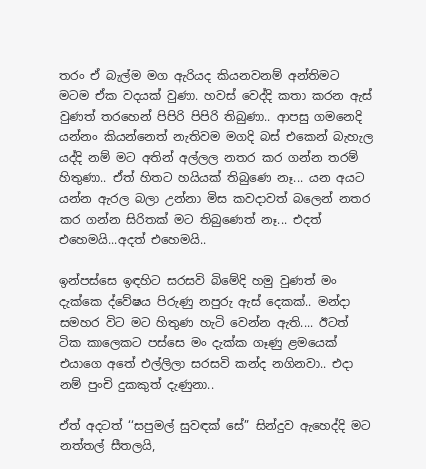තරං ඒ බැල්ම මග ඇරියද කියනවනම් අන්තිමට මටම ඒක වදයක් වුණා. හවස් වෙද්දි කතා කරන ඇස් වුණත් තරහෙන් පිපිරි පිපිරි තිබුණා.. ආපසු ගමනෙදි යන්නං කියන්නෙත් නැතිවම මගදි බස් එකෙන් බැහැල යද්දි නම් මට අතින් අල්ලල නතර කර ගන්න තරම් හිතුණා.. ඒත් හිතට හයියක් තිබුණෙ නෑ... යන අයට යන්න ඇරල බලා උන්නා මිස කවදාවත් බලෙන් නතර කර ගන්න සිරිතක් මට තිබුණෙත් නෑ... එදත් එහෙමයි...අදත් එහෙමයි..

ඉන්පස්සෙ ඉඳහිට සරසවි බිමේදි හමු වුණත් මං දැක්කෙ ද්වේෂය පිරුණු නපුරු ඇස් දෙකක්.. මන්දා සමහර විට මට හිතුණ හැටි වෙන්න ඇති.... ඊටත් ටික කාලෙකට පස්සෙ මං දැක්ක ගෑණු ළමයෙක් එයාගෙ අතේ එල්ලිලා සරසවි කන්ද නගිනවා.. එදා නම් පුංචි දුකකුත් දැණුනා..

ඒත් අදටත් ‘‘සපුමල් සුවඳක් සේ” සින්දුව ඇහෙද්දි මට නත්තල් සීතලයි,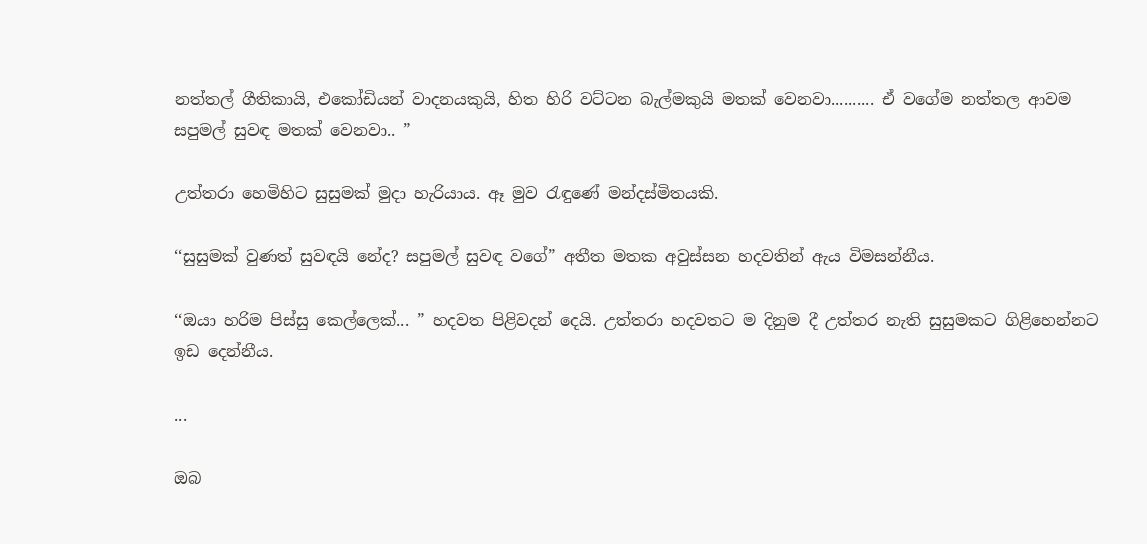නත්තල් ගීතිකායි, එකෝඩියන් වාදනයකුයි, හිත හිරි වට්ටන බැල්මකුයි මතක් වෙනවා.......... ඒ වගේම නත්තල ආවම සපුමල් සුවඳ මතක් වෙනවා.. ”

උත්තරා හෙමිහිට සුසුමක් මුදා හැරියාය. ඈ මුව රැඳුණේ මන්දස්මිතයකි.

‘‘සුසුමක් වුණත් සුවඳයි නේද? සපුමල් සුවඳ වගේ” අතීත මතක අවුස්සන හදවතින් ඇය විමසන්නීය.

‘‘ඔයා හරිම පිස්සු කෙල්ලෙක්... ” හදවත පිළිවදන් දෙයි. උත්තරා හදවතට ම දිනුම දී උත්තර නැති සුසුමකට ගිළිහෙන්නට ඉඩ දෙන්නීය.

...

ඔබ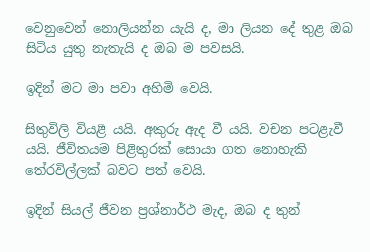වෙනුවෙන් නොලියන්න යැයි ද, මා ලියන දේ තුළ ඔබ සිටිය යුතු නැතැයි ද ඔබ ම පවසයි.

ඉදින් මට මා පවා අහිමි වෙයි.

සිතුවිලි වියළී යයි. අකුරු ඇද වී යයි. වචන පටළැවී යයි. ජීවිතයම පිළිතුරක් සොයා ගත නොහැකි තේරවිල්ලක් බවට පත් වෙයි.

ඉදින් සියල් ජීවන ප්‍රශ්නාර්ථ මැද, ඔබ ද තුන්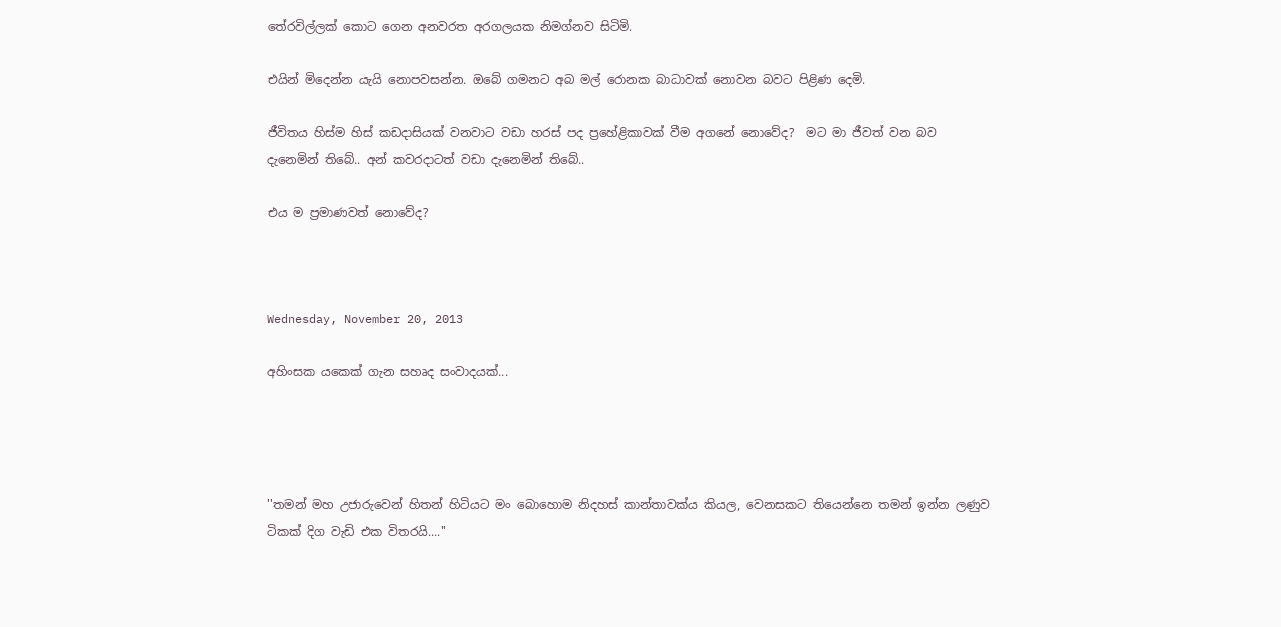තේරවිල්ලක් කොට ගෙන අනවරත අරගලයක නිමග්නව සිටිමි.

එයින් මිදෙන්න යැයි නොපවසන්න. ඔබේ ගමනට අබ මල් රොනක බාධාවක් නොවන බවට පිළිණ දෙමි.

ජීවිතය හිස්ම හිස් කඩදාසියක් වනවාට වඩා හරස් පද ප්‍රහේළිකාවක් වීම අගනේ නොවේද?  මට මා ජීවත් වන බව දැනෙමින් තිබේ.. අන් කවරදාටත් වඩා දැනෙමින් තිබේ..

එය ම ප්‍රමාණවත් නොවේද?



Wednesday, November 20, 2013

අහිංසක යකෙක් ගැන සහෘද සංවාදයක්...




''තමන් මහ උජාරුවෙන් හිතන් හිටියට මං බොහොම නිදහස් කාන්තාවක්ය කියල, වෙනසකට තියෙන්නෙ තමන් ඉන්න ලණුව ටිකක් දිග වැඩි එක විතරයි....''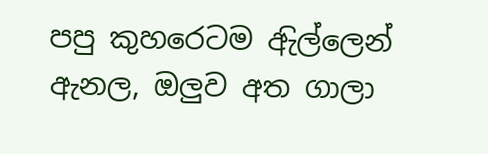පපු කුහරෙටම ඇිල්ලෙන් ඇනල, ඔලුව අත ගාලා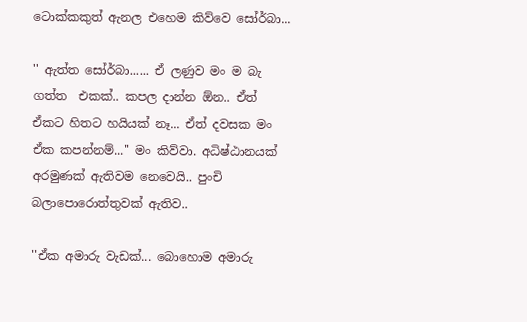ටොක්කකුත් ඇනල එහෙම කිව්වෙ සෝර්බා...

'' ඇත්ත සෝර්බා...... ඒ ලණුව මං ම බැ ගත්ත  එකක්.. කපල දාන්න ඕන.. ඒත් ඒකට හිතට හයියක් නෑ... ඒත් දවසක මං ඒක කපන්නම්...'' මං කිව්වා. අධිෂ්ඨානයක් අරමුණක් ඇතිවම නෙවෙයි.. පුංචි බලාපොරොත්තුවක් ඇතිව..

''ඒක අමාරු වැඩක්... බොහොම අමාරු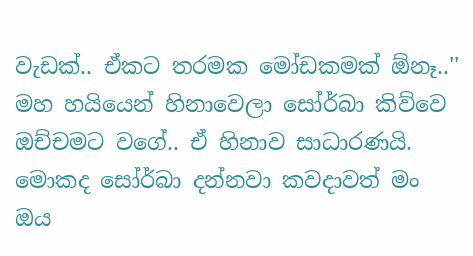වැඩක්.. ඒකට තරමක මෝඩකමක් ඕනෑ..'' මහ හයියෙන් හිනාවෙලා සෝර්බා කිව්වෙ ඔච්චමට වගේ.. ඒ හිනාව සාධාරණයි. මොකද සෝර්බා දන්නවා කවදාවත් මං ඔය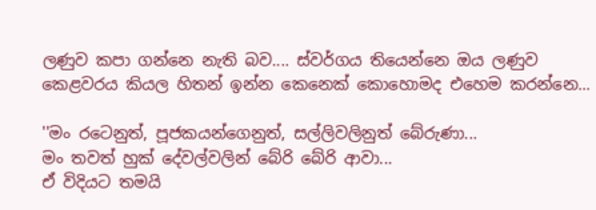ලණුව කපා ගන්නෙ නැති බව.... ස්වර්ගය තියෙන්නෙ ඔය ලණුව කෙළවරය කියල හිතන් ඉන්න කෙනෙක් කොහොමද එහෙම කරන්නෙ...

''මං රටෙනුත්, පූජකයන්ගෙනුත්, සල්ලිවලිනුත් බේරුණා...
මං තවත් හුක් දේවල්වලින් බේරි බේරි ආවා...
ඒ විදියට තමයි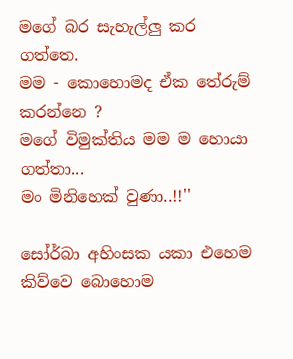මගේ බර සැහැල්ලු කර ගත්තෙ.
මම - කොහොමද ඒක ‍තේරුම් කරන්නෙ ?
මගේ විමුක්තිය මම ම හොයා ගත්තා...
මං මිනිහෙක් වුණා..!!''

සෝර්බා අහිංසක යකා එහෙම කිව්වෙ බොහොම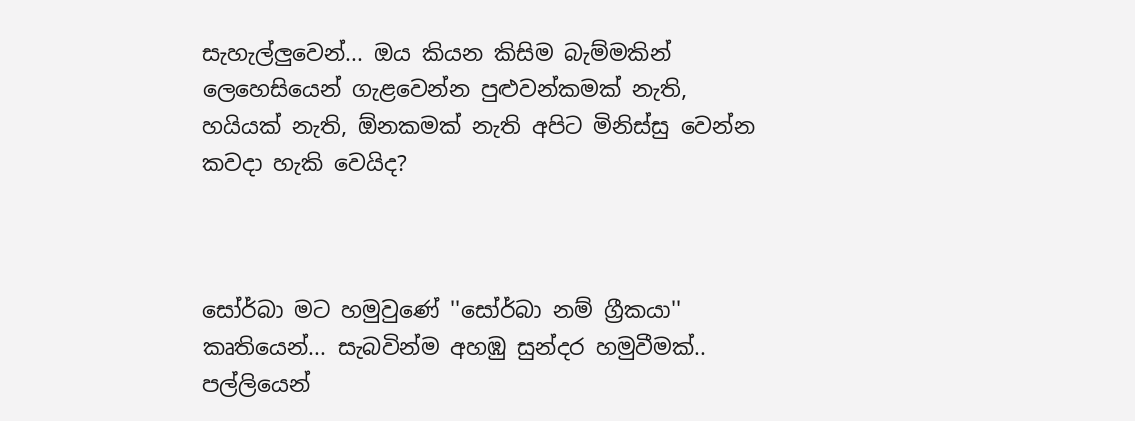සැහැල්ලුවෙන්... ඔය කියන කිසිම බැම්මකින් ලෙහෙසියෙන් ගැළවෙන්න පුළුවන්කමක් නැති, හයියක් නැති, ඕනකමක් නැති අපිට මිනිස්සු වෙන්න කවදා හැකි වෙයිද?



සෝර්බා මට හමුවුණේ ''සෝර්බා නම් ග්‍රීකයා'' කෘතියෙන්... සැබවින්ම අහඹු සුන්දර හමුවීමක්..  පල්ලියෙන්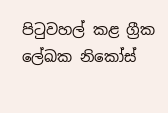පිටුවහල් කළ ග්‍රීක ලේඛක නිකෝස්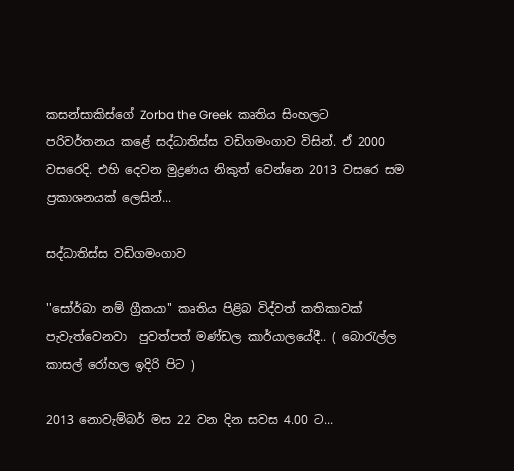කසන්සාකිස්ගේ Zorba the Greek  කෘතිය සිංහලට පරිවර්තනය කළේ සද්ධාතිස්ස වඩිගමංගාව විසින්. ඒ 2000 වසරෙදි. එහි දෙවන මුද්‍රණය නිකුත් වෙන්නෙ 2013 වසරෙ සම ප්‍රකාශනයක් ලෙසින්...

සද්ධාතිස්ස වඩිගමංගාව

''සෝර්බා නම් ග්‍රීකයා'' කෘතිය පිළිබ විද්වත් කතිකාවක් පැවැත්වෙනවා  පුවත්පත් මණ්ඩල කාර්යාලයේදී.. ( බොරැල්ල කාසල් රෝහල ඉදිරි පිට )

2013 නොවැම්බර් මස 22 වන දින සවස 4.00 ට...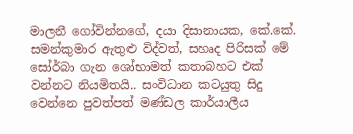මාලනී ගෝවින්නගේ, දයා දිසානායක, කේ.කේ. සමන්කුමාර ඇතුළු විද්වත්, සහෘද පිරිසක් මේ සෝර්බා ගැන ශෝභාමත් කතාබහට එක් වන්නට නියමිතයි.. සංවිධාන කටයුතු සිදු වෙන්නෙ පුවත්පත් මණ්ඩල කාර්යාලීය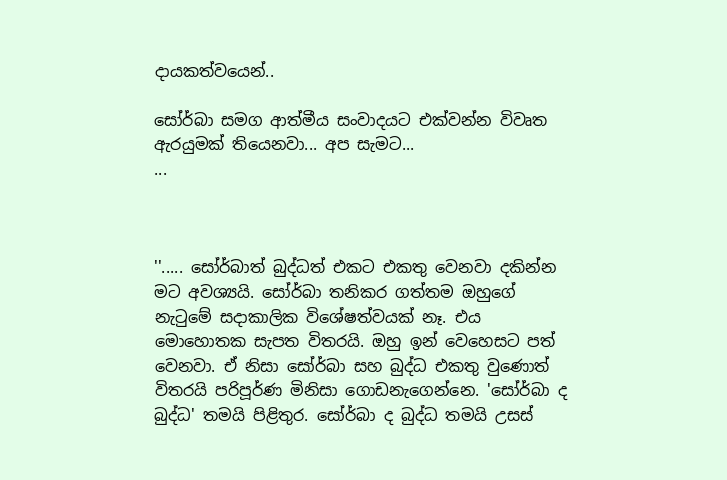දායකත්වයෙන්..

සෝර්බා සමග ආත්මීය සංවාදයට එක්වන්න විවෘත ඇරයුමක් තියෙනවා... අප සැමට...
...



''..... සෝර්බාත් බුද්ධත් එකට එකතු වෙනවා දකින්න මට අවශ්‍යයි. සෝර්බා තනිකර ගත්තම ඔහුගේ නැටුමේ සදාකාලික විශේෂත්වයක් නෑ. එය මොහොතක සැපත විතරයි. ඔහු ඉන් වෙහෙසට පත් වෙනවා. ඒ නිසා සෝර්බා සහ බුද්ධ එකතු වුණොත් විතරයි පරිපූර්ණ මිනිසා ගොඩනැගෙන්නෙ. 'සෝර්බා ද බුද්ධ' තමයි පිළිතුර. සෝර්බා ද බුද්ධ තමයි උසස්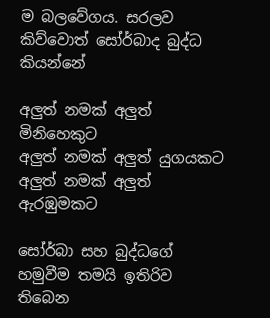ම බලවේගය. සරලව කිව්වොත් සෝර්බාද බුද්ධ කියන්නේ

අලුත් නමක් අලුත් මිනිහෙකුට
අලුත් නමක් අලුත් යුගයකට
අලුත් නමක් අලුත් ඇරඹුමකට

සෝර්බා සහ බුද්ධ‍ගේ හමුවීම තමයි ඉතිරිව තිබෙන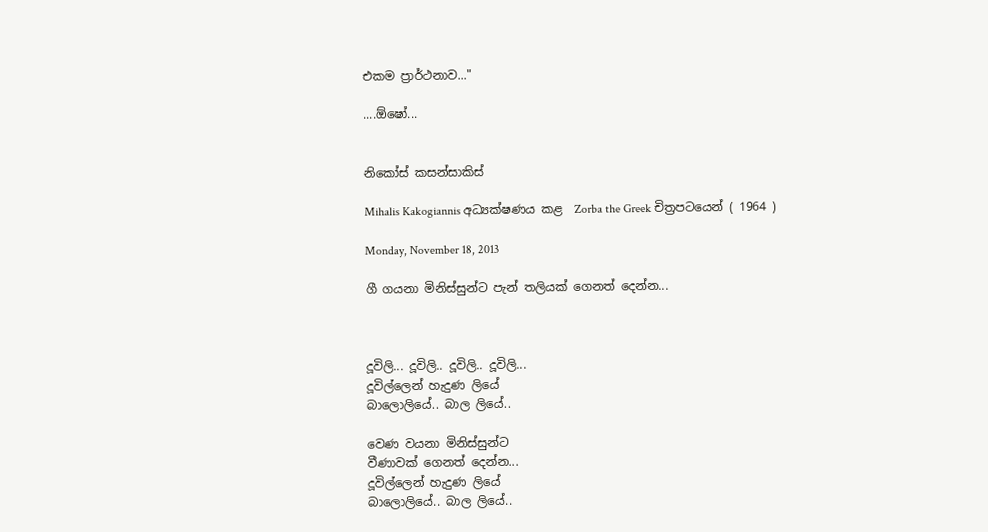එකම ප්‍රාර්ථනාව..."

....ඕ‍ෂෝ...


නිකෝස් කසන්සාකිස්

Mihalis Kakogiannis අධ්‍යක්ෂණය කළ  Zorba the Greek චිත්‍රපටයෙන් ( 1964 )

Monday, November 18, 2013

ගී ගයනා මිනිස්සුන්ට පැන් තලියක් ගෙනත් දෙන්න...



දූවිලි... දූවිලි.. දූවිලි.. දූවිලි...
දූවිල්ලෙන් හැදුණ ලියේ
බාලොලියේ.. බාල ලියේ..

වෙණ වයනා මිනිස්සුන්ට
වීණාවක් ගෙනත් දෙන්න...
දූවිල්ලෙන් හැදුණ ලියේ
බාලොලියේ.. බාල ලියේ..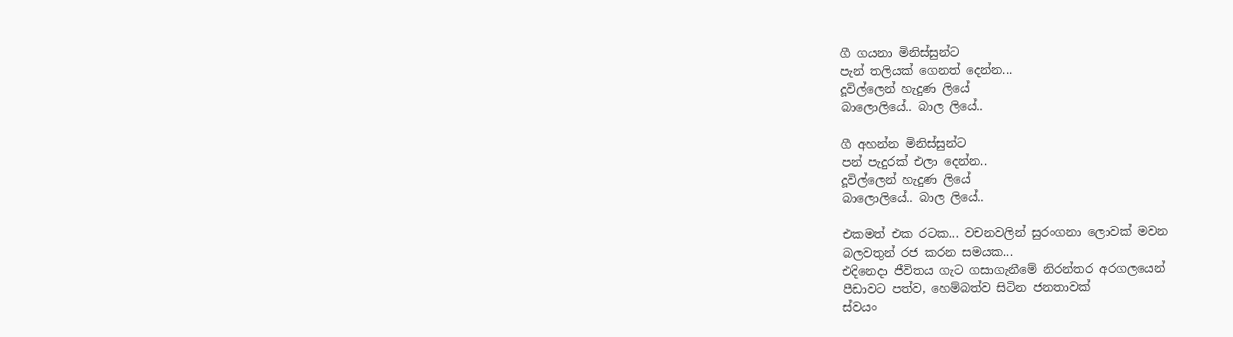ගී ගයනා මිනිස්සුන්ට
පැන් තලියක් ගෙනත් දෙන්න...
දූවිල්ලෙන් හැදුණ ලියේ
බාලොලියේ.. බාල ලියේ..

ගී අහන්න මිනිස්සුන්ට
පන් පැදුරක් එලා දෙන්න..
දූවිල්ලෙන් හැදුණ ලියේ
බාලොලියේ.. බාල ලියේ..

එකමත් එක රටක... වචනවලින් සුරංගනා ලොවක් මවන
බලවතුන් රජ කරන සමයක...
එදිනෙදා ජීවිතය ගැට ගසා‍ගැනීමේ නිරන්තර අරගලයෙන්
පීඩාවට පත්ව, හෙම්බත්ව සිටින ජනතාවක්
ස්වයං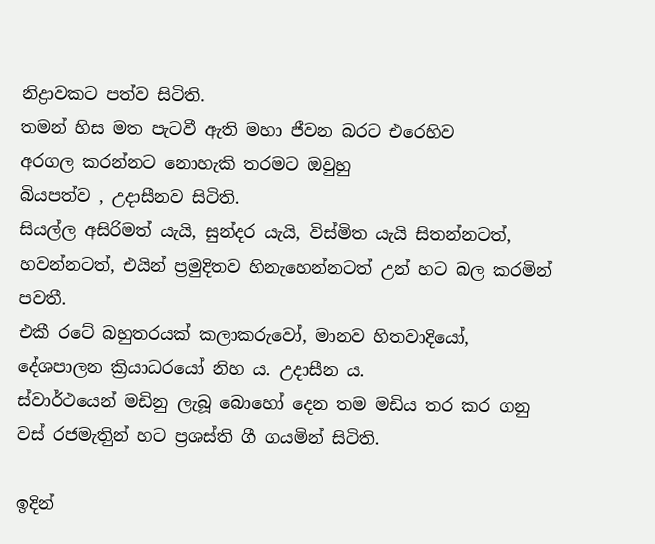නිද්‍රාවකට පත්ව සිටිති.
තමන් හිස මත පැටවී ඇති මහා ජීවන බරට එරෙහිව
අරගල කරන්නට නොහැකි තරමට ඔවුහු
බියපත්ව , උදාසීනව සිටිති.
සියල්ල අසිරිමත් යැයි, සුන්දර යැයි, විස්මිත යැයි සිතන්නටත්, හවන්නටත්, එයින් ප්‍රමුදිතව හිනැ‍හෙන්නටත් උන් හට බල කරමින් පවතී.
එකී රටේ බහුතරයක් කලාකරුවෝ, මානව හිතවාදියෝ, දේශපාලන ක්‍රියාධරයෝ නිහ ය. උදාසීන ය.
ස්වාර්ථයෙන් මඩිනු ලැබූ බොහෝ දෙන තම මඩිය තර කර ගනු වස් රජමැතිුන් හට ප්‍රශස්ති ගී ගයමින් සිටිති.

ඉදින්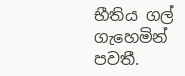භීතිය ගල් ගැහෙමින් පවතී.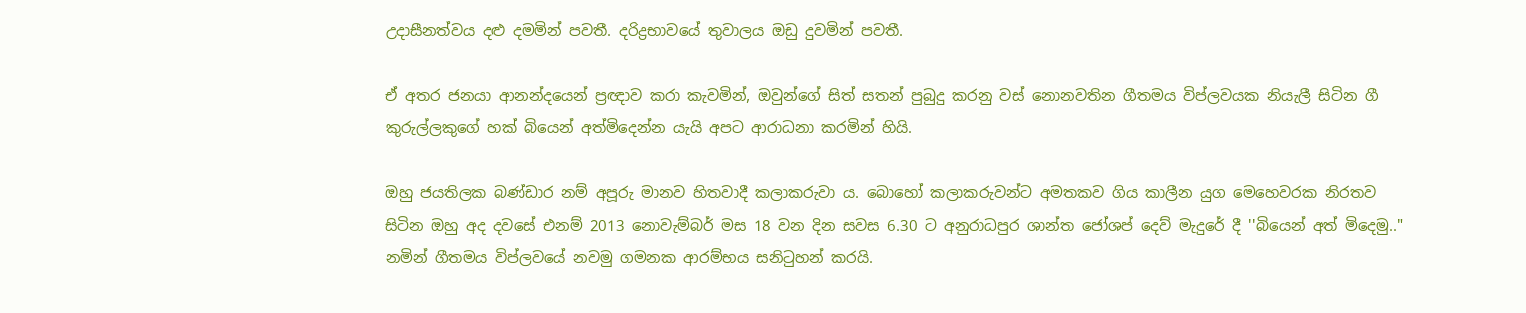උදාසීනත්වය දළු දමමින් පවතී. දරිද්‍රභාවයේ තුවාලය ඔඩු දුවමින් පවතී.

ඒ අතර ජනයා ආනන්දයෙන් ප්‍රඥාව කරා කැවමින්, ඔවුන්ගේ සිත් සතන් පුබුදු කරනු වස් නොනවතින ගීතමය විප්ලවයක නියැලී සිටින ගී කුරුල්ලකුගේ හක් බියෙන් අත්මිදෙන්න යැයි අපට ආරාධනා කරමින් හියි.

ඔහු ජයතිලක බණ්ඩාර නම් අපූරු මානව හිතවාදී කලාකරුවා ය. බො‍හෝ කලාකරුවන්ට අමතකව ගිය කාලීන යුග මෙහෙවරක නිරතව සිටින ඔහු අද දවසේ එනම් 2013 නොවැම්බර් මස 18 වන දින සවස 6.30 ට අනුරාධපුර ශාන්ත ජෝශප් දෙව් මැදුරේ දී ''බියෙන් අත් මිදෙමු.." නමින් ගීතමය විප්ලවයේ නවමු ගමනක ආරම්භය සනිටුහන් කරයි.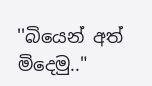''බියෙන් අත් මිදෙමු.."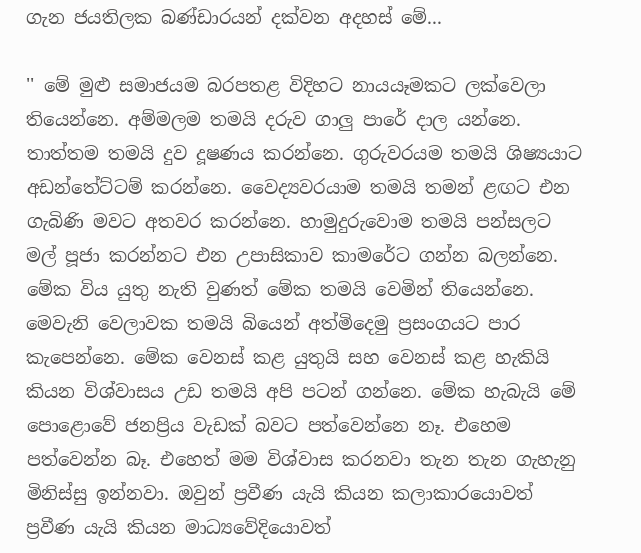ගැන ජයතිලක බණ්ඩාරයන් දක්වන අදහස් මේ...

'' මේ මුළු සමාජයම බරපතළ විදිහට නායයෑමකට ලක්වෙලා තියෙන්නෙ. අම්මලම තමයි දරුව ගාලු පාරේ දාල යන්නෙ. තාත්තම තමයි දුව දූෂණය කරන්නෙ. ගුරුවරයම තමයි ශිෂ්‍යයාට අඩන්තේට්ටම් කරන්නෙ. වෛද්‍යවරයාම තමයි තමන් ළඟට එන ගැබිණි මවට අතවර කරන්නෙ. හාමුදුරුවොම තමයි පන්සලට මල් පූජා කරන්නට එන උපාසිකාව කාමරේට ගන්න බලන්නෙ. මේක විය යුතු නැති වුණත් මේක තමයි වෙමින් තියෙන්නෙ. මෙවැනි වෙලාවක තමයි බියෙන් අත්මිදෙමු ප්‍රසංගයට පාර කැපෙන්නෙ. මේක වෙනස් කළ යුතුයි සහ වෙනස් කළ හැකියි කියන විශ්වාසය උඩ තමයි අපි පටන් ගන්නෙ. මේක හැබැයි මේ පොළොවේ ජනප්‍රිය වැඩක් බවට පත්වෙන්නෙ නෑ. එහෙම පත්වෙන්න බෑ. එහෙත් මම විශ්වාස කරනවා තැන තැන ගැහැනු මිනිස්සු ඉන්නවා. ඔවුන් ප්‍රවීණ යැයි කියන කලාකාරයොවත් ප්‍රවීණ යැයි කියන මාධ්‍යවේදියොවත්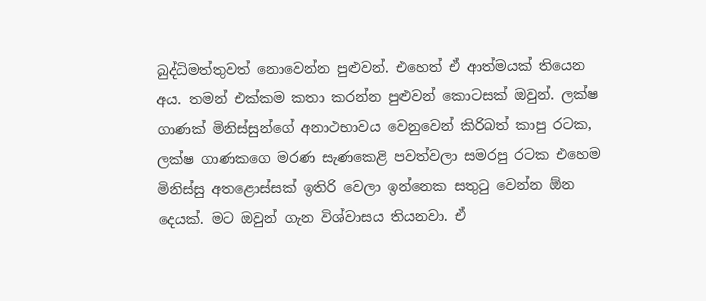බුද්ධිමත්තුවත් නොවෙන්න පුළුවන්. එහෙත් ඒ ආත්මයක් තියෙන අය. තමන් එක්කම කතා කරන්න පුළුවන් කොටසක් ඔවුන්. ලක්ෂ ගාණක් මිනිස්සුන්ගේ අනාථභාවය වෙනුවෙන් කිරිබත් කාපු රටක, ලක්ෂ ගාණකගෙ මරණ සැණකෙළි පවත්වලා සමරපු රටක එහෙම මිනිස්සු අතළොස්සක් ඉතිරි වෙලා ඉන්නෙක සතුටු වෙන්න ඕන දෙයක්. මට ඔවුන් ගැන විශ්වාසය තියනවා. ඒ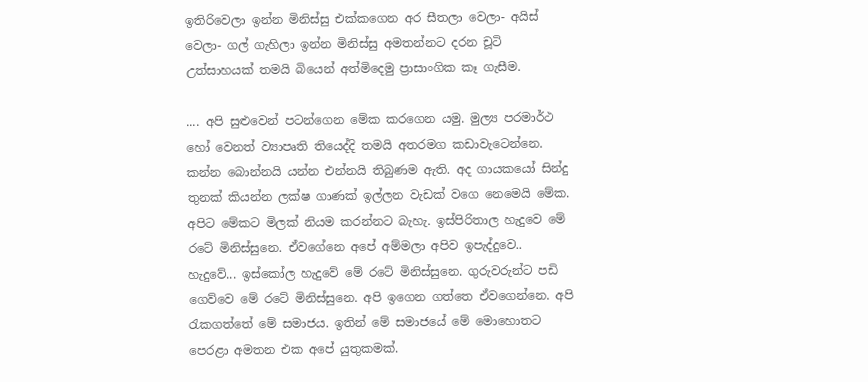ඉතිරිවෙලා ඉන්න මිනිස්සු එක්කගෙන අර සීතලා වෙලා- අයිස් වෙලා- ගල් ගැහිලා ඉන්න මිනිස්සු අමතන්නට දරන චූටි උත්සාහයක් තමයි බියෙන් අත්මිදෙමු ප්‍රාසාංගික කෑ ගැසීම.

.... අපි සුළුවෙන් පටන්ගෙන මේක කරගෙන යමු. මුල්‍ය පරමාර්ථ හෝ වෙනත් ව්‍යාපෘති තියෙද්දි තමයි අතරමග කඩාවැටෙන්නෙ. කන්න බොන්නයි යන්න එන්නයි තිබුණම ඇති. අද ගායකයෝ සින්දු තුනක් කියන්න ලක්ෂ ගාණක් ඉල්ලන වැඩක් වගෙ නෙමෙයි මේක. අපිට මේකට මිලක් නියම කරන්නට බැහැ. ඉස්පිරිතාල හැදුවෙ මේ රටේ මිනිස්සුනෙ. ඒවගේනෙ අපේ අම්මලා අපිව ඉපැද්දුවෙ.. හැදුවේ... ඉස්කෝල හැදුවේ මේ රටේ මිනිස්සුනෙ. ගුරුවරුන්ට පඩි ගෙව්වෙ මේ රටේ මිනිස්සුනෙ. අපි ඉගෙන ගත්තෙ ඒවගෙන්නෙ. අපි රැකගත්තේ මේ සමාජය. ඉතින් මේ සමාජයේ මේ මොහොතට පෙරළා අමතන එක අපේ යුතුකමක්.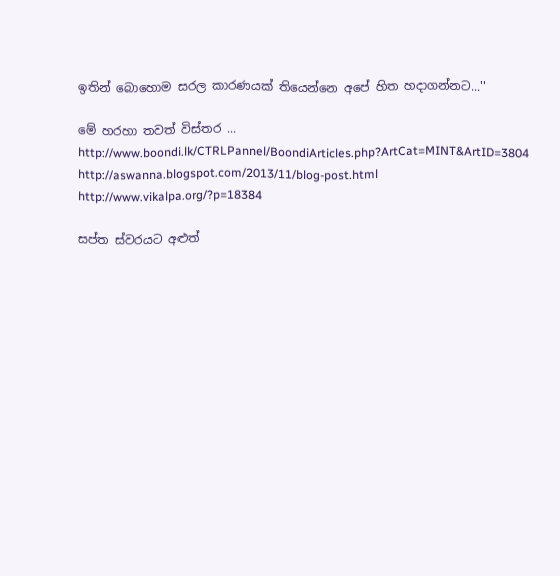ඉතින් බොහොම සරල කාරණයක් තියෙන්නෙ අපේ හිත හදාගන්නට...''

මේ හරහා තවත් විස්තර ...
http://www.boondi.lk/CTRLPannel/BoondiArticles.php?ArtCat=MINT&ArtID=3804
http://aswanna.blogspot.com/2013/11/blog-post.html
http://www.vikalpa.org/?p=18384

සප්ත ස්වරයට අළුත්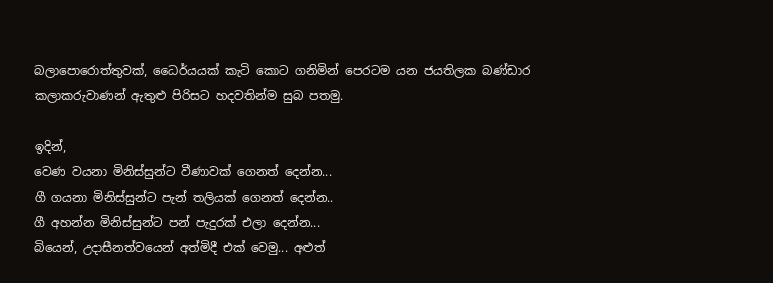බලාපොරොත්තුවක්, ධෛර්යයක් කැටි කොට ගනිමින් පෙරටම යන ජයතිලක බණ්ඩාර කලාකරුවාණන් ඇතුළු පිරිසට හදවතින්ම සුබ පතමු.

ඉදින්,
වෙණ වයනා මිනිස්සුන්ට වීණාවක් ගෙනත් දෙන්න...
ගී ගයනා මිනිස්සුන්ට පැන් තලියක් ගෙනත් දෙන්න..
ගී අහන්න මිනිස්සුන්ට පන් පැදුරක් එලා දෙන්න...
බියෙන්, උදාසීනත්වයෙන් අත්මිදී එක් වෙමු... අළුත්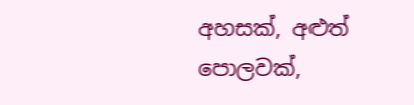අහසක්, අළුත් පොලවක්,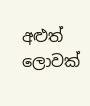අළුත් ලොවක්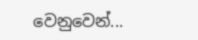වෙනුවෙන්...